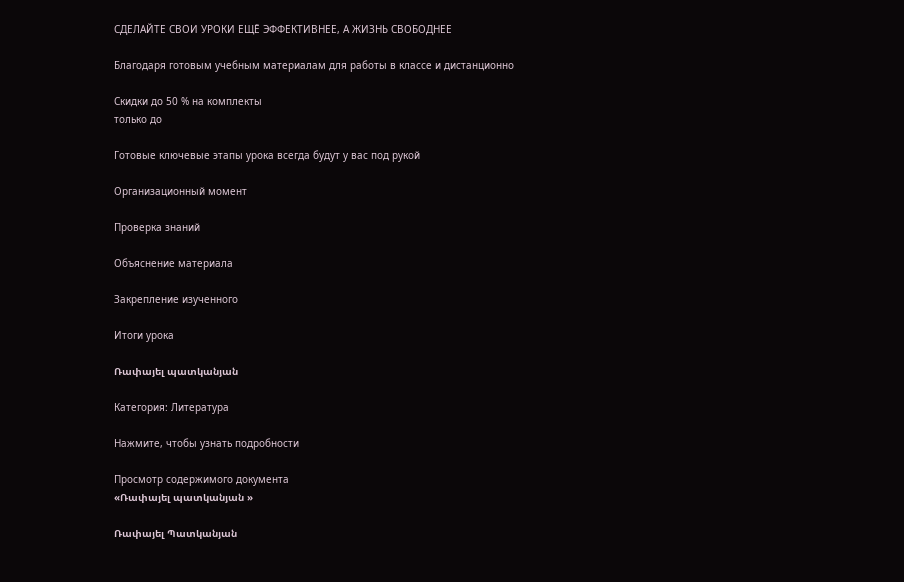СДЕЛАЙТЕ СВОИ УРОКИ ЕЩЁ ЭФФЕКТИВНЕЕ, А ЖИЗНЬ СВОБОДНЕЕ

Благодаря готовым учебным материалам для работы в классе и дистанционно

Скидки до 50 % на комплекты
только до

Готовые ключевые этапы урока всегда будут у вас под рукой

Организационный момент

Проверка знаний

Объяснение материала

Закрепление изученного

Итоги урока

Ռափայել պատկանյան

Категория: Литература

Нажмите, чтобы узнать подробности

Просмотр содержимого документа
«Ռափայել պատկանյան »

Ռափայել Պատկանյան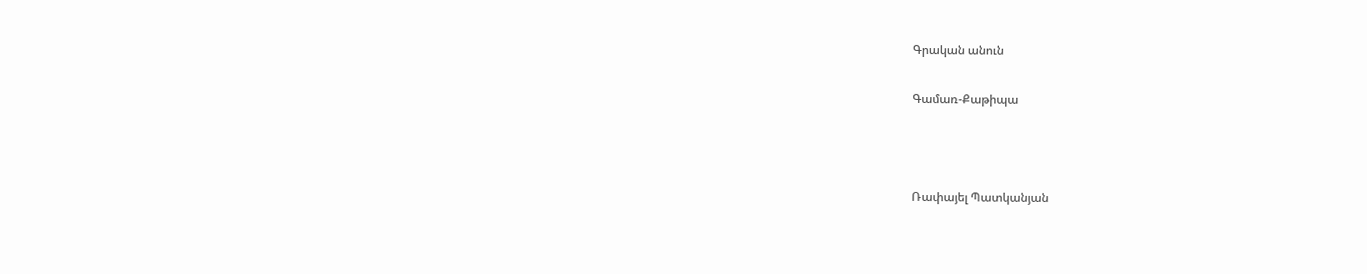Գրական անուն

Գամառ-Քաթիպա



Ռափայել Պատկանյան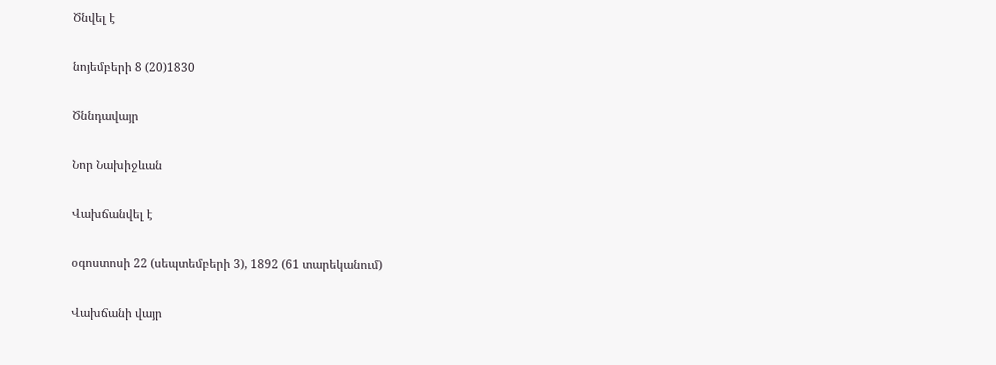Ծնվել է

նոյեմբերի 8 (20)1830

Ծննդավայր

Նոր Նախիջևան

Վախճանվել է

օգոստոսի 22 (սեպտեմբերի 3), 1892 (61 տարեկանում)

Վախճանի վայր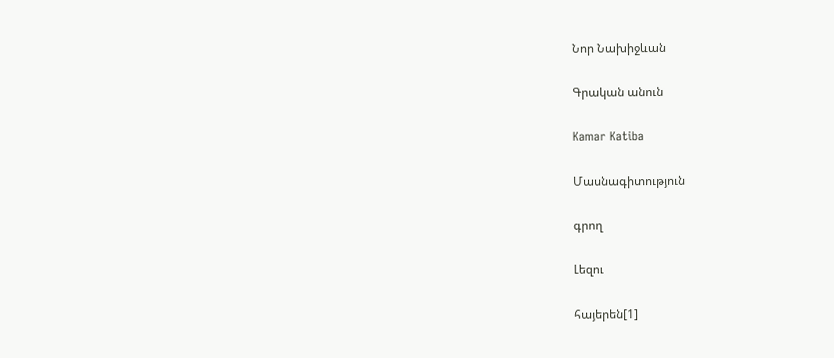Նոր Նախիջևան

Գրական անուն

Kamar Katiba

Մասնագիտություն

գրող

Լեզու

հայերեն[1]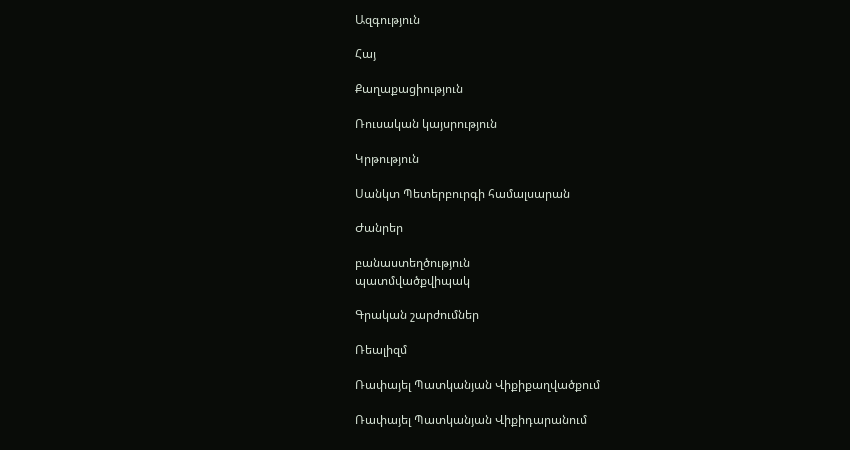Ազգություն

Հայ

Քաղաքացիություն

Ռուսական կայսրություն

Կրթություն

Սանկտ Պետերբուրգի համալսարան

Ժանրեր

բանաստեղծություն
պատմվածքվիպակ

Գրական շարժումներ

Ռեալիզմ

Ռափայել Պատկանյան Վիքիքաղվածքում

Ռափայել Պատկանյան Վիքիդարանում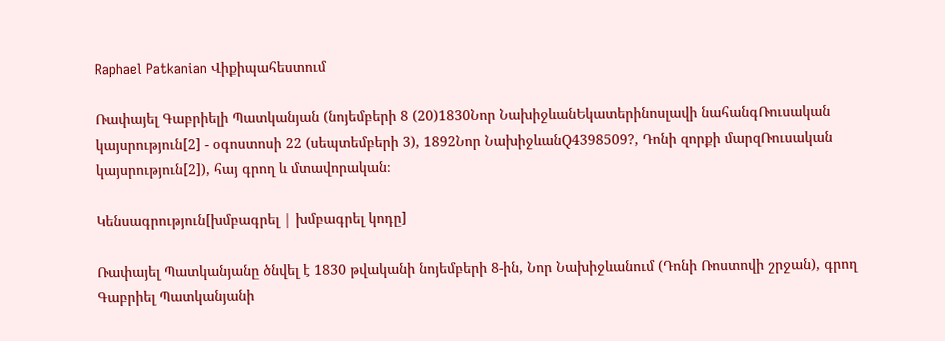Raphael Patkanian Վիքիպահեստում

Ռափայել Գաբրիելի Պատկանյան (նոյեմբերի 8 (20)1830Նոր ՆախիջևանԵկատերինոսլավի նահանգՌուսական կայսրություն[2] - օգոստոսի 22 (սեպտեմբերի 3), 1892Նոր ՆախիջևանQ4398509?, Դոնի զորքի մարզՌուսական կայսրություն[2]), հայ գրող և մտավորական։

Կենսագրություն[խմբագրել | խմբագրել կոդը]

Ռափայել Պատկանյանը ծնվել է 1830 թվականի նոյեմբերի 8-ին, Նոր Նախիջևանում (Դոնի Ռոստովի շրջան), գրող Գաբրիել Պատկանյանի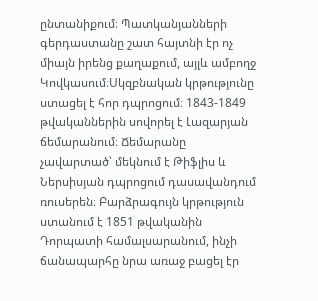ընտանիքում։ Պատկանյանների գերդաստանը շատ հայտնի էր ոչ միայն իրենց քաղաքում, այլև ամբողջ Կովկասում։Սկզբնական կրթությունը ստացել է հոր դպրոցում։ 1843-1849 թվականներին սովորել է Լազարյան ճեմարանում։ Ճեմարանը չավարտած՝ մեկնում է Թիֆլիս և Ներսիսյան դպրոցում դասավանդում ռուսերեն։ Բարձրագույն կրթություն ստանում է 1851 թվականին Դորպատի համալսարանում, ինչի ճանապարհը նրա առաջ բացել էր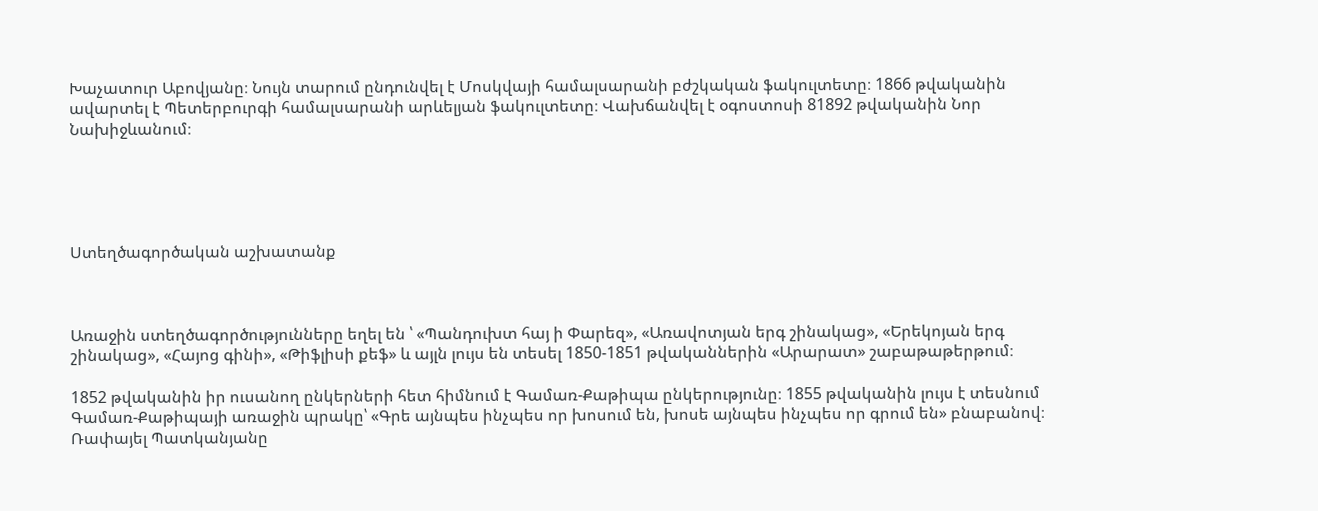Խաչատուր Աբովյանը։ Նույն տարում ընդունվել է Մոսկվայի համալսարանի բժշկական ֆակուլտետը։ 1866 թվականին ավարտել է Պետերբուրգի համալսարանի արևելյան ֆակուլտետը։ Վախճանվել է օգոստոսի 81892 թվականին Նոր Նախիջևանում։





Ստեղծագործական աշխատանք



Առաջին ստեղծագործությունները եղել են ՝ «Պանդուխտ հայ ի Փարեզ», «Առավոտյան երգ շինակաց», «Երեկոյան երգ շինակաց», «Հայոց գինի», «Թիֆլիսի քեֆ» և այլն լույս են տեսել 1850-1851 թվականներին «Արարատ» շաբաթաթերթում։

1852 թվականին իր ուսանող ընկերների հետ հիմնում է Գամառ-Քաթիպա ընկերությունը։ 1855 թվականին լույս է տեսնում Գամառ-Քաթիպայի առաջին պրակը՝ «Գրե այնպես ինչպես որ խոսում են, խոսե այնպես ինչպես որ գրում են» բնաբանով։ Ռափայել Պատկանյանը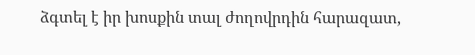ձգտել է իր խոսքին տալ ժողովրդին հարազատ,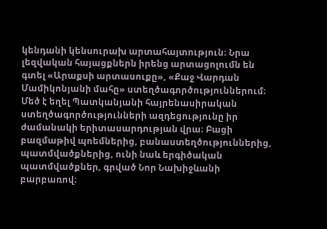կենդանի կենսուրախ արտահայտություն։ Նրա լեզվական հայացքներն իրենց արտացոլումն են գտել «Արաքսի արտասուքը», «Քաջ Վարդան Մամիկոնյանի մահը» ստեղծագործություններում։ Մեծ է եղել Պատկանյանի հայրենասիրական ստեղծագործությունների ազդեցությունը իր ժամանակի երիտասարդության վրա։ Բացի բազմաթիվ պոեմներից, բանաստեղծություններից, պատմվածքներից, ունի նաև երգիծական պատմվածքներ, գրված Նոր Նախիջևանի բարբառով։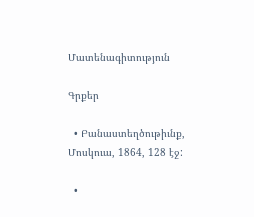Մատենագիտություն

Գրքեր

  • Բանաստեղծութիւնք, Մոսկուա, 1864, 128 էջ:

  •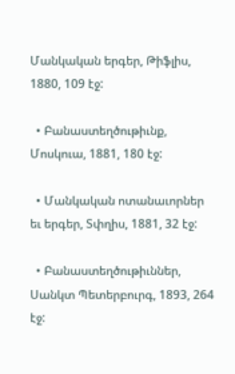Մանկական երգեր, Թիֆլիս, 1880, 109 էջ:

  • Բանաստեղծութիւնք, Մոսկուա, 1881, 180 էջ:

  • Մանկական ոտանաւորներ եւ երգեր, Տփղիս, 1881, 32 էջ:

  • Բանաստեղծութիւններ, Սանկտ Պետերբուրգ, 1893, 264 էջ: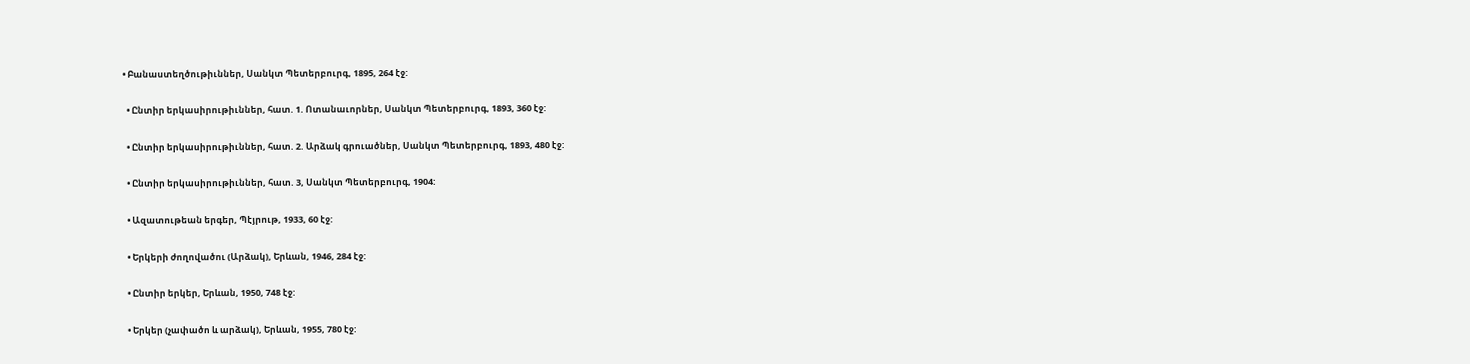• Բանաստեղծութիւններ, Սանկտ Պետերբուրգ, 1895, 264 էջ:

  • Ընտիր երկասիրութիւններ, հատ. 1. Ոտանաւորներ, Սանկտ Պետերբուրգ, 1893, 360 էջ:

  • Ընտիր երկասիրութիւններ, հատ. 2. Արձակ գրուածներ, Սանկտ Պետերբուրգ, 1893, 480 էջ:

  • Ընտիր երկասիրութիւններ, հատ. 3, Սանկտ Պետերբուրգ, 1904:

  • Ազատութեան երգեր, Պէյրութ, 1933, 60 էջ:

  • Երկերի ժողովածու (Արձակ), Երևան, 1946, 284 էջ:

  • Ընտիր երկեր, Երևան, 1950, 748 էջ:

  • Երկեր (չափածո և արձակ), Երևան, 1955, 780 էջ: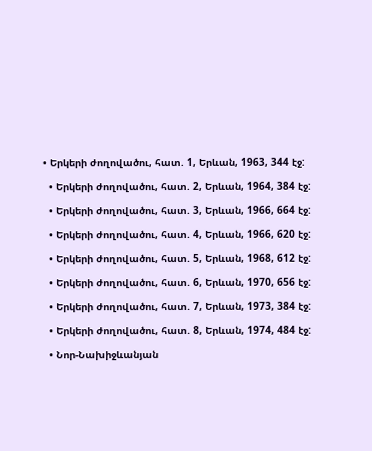• Երկերի ժողովածու, հատ. 1, Երևան, 1963, 344 էջ:

  • Երկերի ժողովածու, հատ. 2, Երևան, 1964, 384 էջ:

  • Երկերի ժողովածու, հատ. 3, Երևան, 1966, 664 էջ:

  • Երկերի ժողովածու, հատ. 4, Երևան, 1966, 620 էջ:

  • Երկերի ժողովածու, հատ. 5, Երևան, 1968, 612 էջ:

  • Երկերի ժողովածու, հատ. 6, Երևան, 1970, 656 էջ:

  • Երկերի ժողովածու, հատ. 7, Երևան, 1973, 384 էջ:

  • Երկերի ժողովածու, հատ. 8, Երևան, 1974, 484 էջ:

  • Նոր-Նախիջևանյան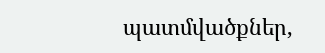պատմվածքներ,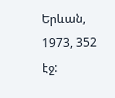Երևան, 1973, 352 էջ: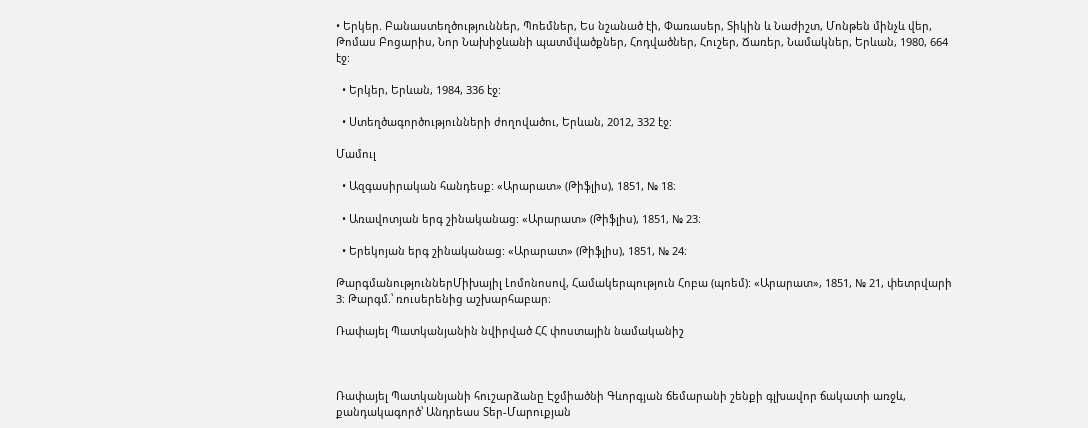• Երկեր. Բանաստեղծություններ, Պոեմներ, Ես նշանած էի, Փառասեր, Տիկին և Նաժիշտ, Մոնթեն մինչև վեր, Թոմաս Բոցարիս, Նոր Նախիջևանի պատմվածքներ, Հոդվածներ, Հուշեր, Ճառեր, Նամակներ, Երևան, 1980, 664 էջ:

  • Երկեր, Երևան, 1984, 336 էջ:

  • Ստեղծագործությունների ժողովածու, Երևան, 2012, 332 էջ:

Մամուլ

  • Ազգասիրական հանդեսք: «Արարատ» (Թիֆլիս), 1851, № 18։

  • Առավոտյան երգ շինականաց: «Արարատ» (Թիֆլիս), 1851, № 23։

  • Երեկոյան երգ շինականաց: «Արարատ» (Թիֆլիս), 1851, № 24։

ԹարգմանություններՄիխայիլ Լոմոնոսով, Համակերպություն Հոբա (պոեմ): «Արարատ», 1851, № 21, փետրվարի 3։ Թարգմ.՝ ռուսերենից աշխարհաբար։

Ռափայել Պատկանյանին նվիրված ՀՀ փոստային նամականիշ



Ռափայել Պատկանյանի հուշարձանը Էջմիածնի Գևորգյան ճեմարանի շենքի գլխավոր ճակատի առջև, քանդակագործ՝ Անդրեաս Տեր-Մարուքյան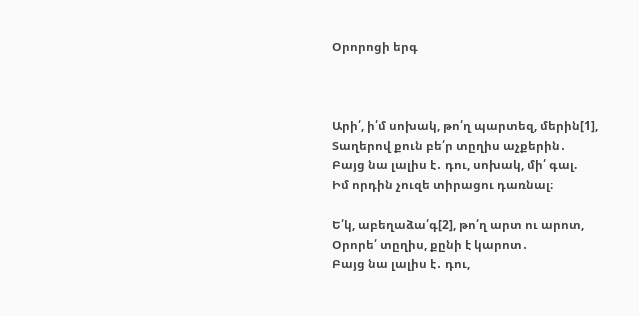Օրորոցի երգ



Արի՛, ի՛մ սոխակ, թո՛ղ պարտեզ, մերին[1],
Տաղերով քուն բե՛ր տըղիս աչքերին․
Բայց նա լալիս է․ դու, սոխակ, մի՛ գալ.
Իմ որդին չուզե տիրացու դառնալ։

Ե՛կ, աբեղաձա՛գ[2], թո՛ղ արտ ու արոտ,
Օրորե՛ տըղիս, քընի է կարոտ․
Բայց նա լալիս է․ դու,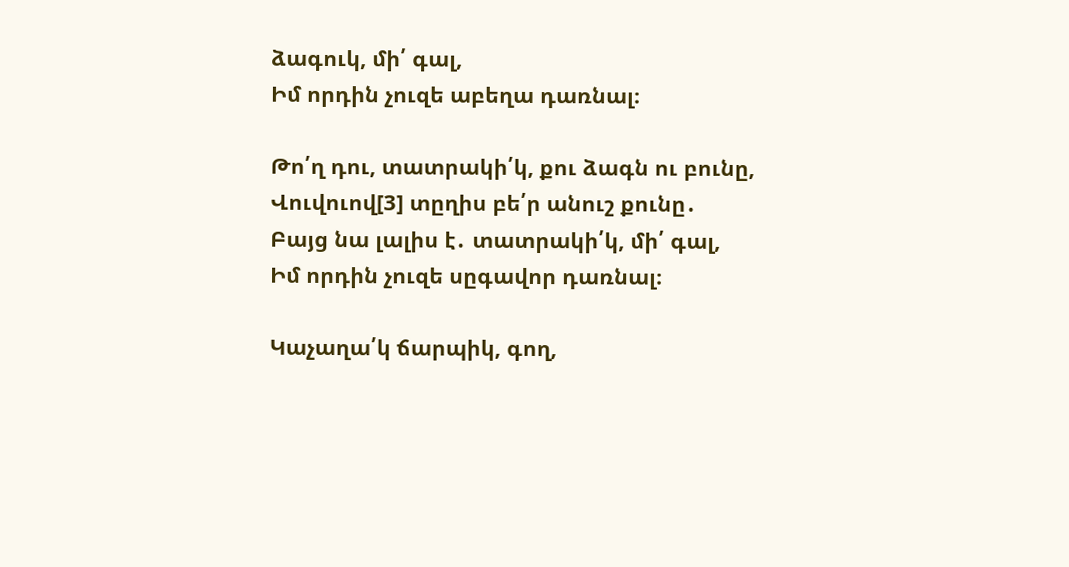ձագուկ, մի՛ գալ,
Իմ որդին չուզե աբեղա դառնալ։

Թո՛ղ դու, տատրակի՛կ, քու ձագն ու բունը,
Վուվուով[3] տըղիս բե՛ր անուշ քունը․
Բայց նա լալիս է․ տատրակի՛կ, մի՛ գալ,
Իմ որդին չուզե սըգավոր դառնալ։

Կաչաղա՛կ ճարպիկ, գող,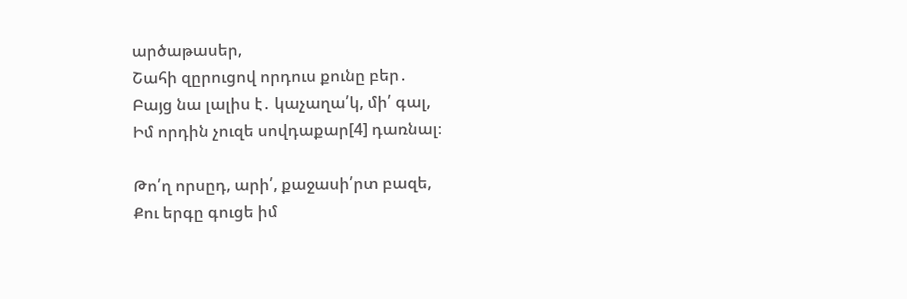արծաթասեր,
Շահի զըրուցով որդուս քունը բեր․
Բայց նա լալիս է․ կաչաղա՛կ, մի՛ գալ,
Իմ որդին չուզե սովդաքար[4] դառնալ։

Թո՛ղ որսըդ, արի՛, քաջասի՛րտ բազե,
Քու երգը գուցե իմ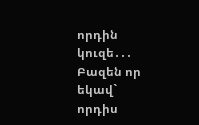որդին կուզե․․․
Բազեն որ եկավ` որդիս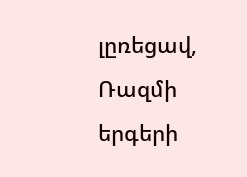լըռեցավ,
Ռազմի երգերի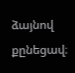ձայնով քընեցավ։